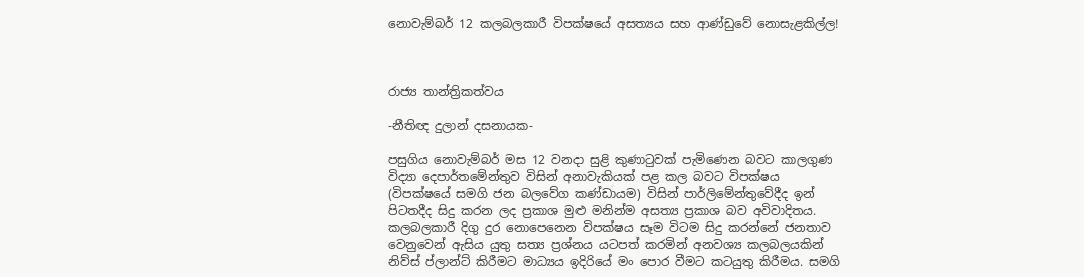නොවැම්බර් 12 කලබලකාරී විපක්ෂයේ අසත්‍යය සහ ආණ්ඩුවේ නොසැළකිල්ල!



රාජ්‍ය තාන්ත්‍රිකත්වය

-නීතිඥ දුලාන් දසනායක-

පසුගිය නොවැම්බර් මස 12 වනදා සුළි කුණාටුවක් පැමිණෙන බවට කාලගුණ විද්‍යා දෙපාර්තමේන්තුව විසින් අනාවැකියක් පළ කල බවට විපක්ෂය (විපක්ෂයේ සමගි ජන බලවේග කණ්ඩායම) විසින් පාර්ලිමේන්තුවේදීද ඉන් පිටතදීද සිදු කරන ලද ප්‍රකාශ මුළු මනින්ම අසත්‍ය ප්‍රකාශ බව අවිවාදිතය. කලබලකාරී දිගු දුර නොපෙනෙන විපක්ෂය සෑම විටම සිදු කරන්නේ ජනතාව වෙනුවෙන් ඇසිය යුතු සත්‍ය ප්‍රශ්නය යටපත් කරමින් අනවශ්‍ය කලබලයකින් නිව්ස් ප්ලාන්ට් කිරීමට මාධ්‍යය ඉදිරියේ මං පොර වීමට කටයුතු කිරීමය. සමගි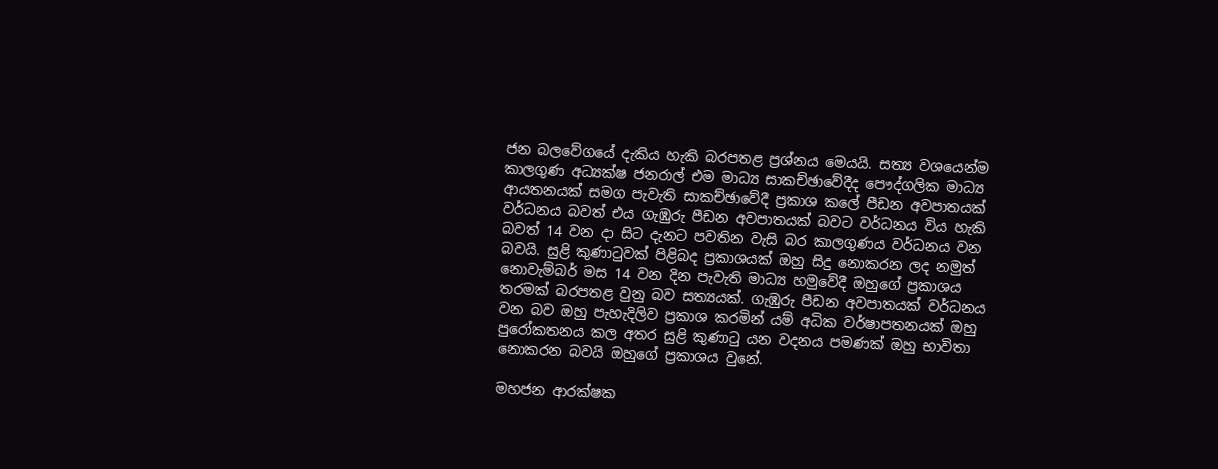ජන බලවේගයේ දැකිය හැකි බරපතළ ප්‍රශ්නය මෙයයි. සත්‍ය වශයෙන්ම කාලගුණ අධ්‍යක්ෂ ජනරාල් එම මාධ්‍ය සාකච්ඡාවේදීද පෞද්ගලික මාධ්‍ය ආයතනයක් සමග පැවැති සාකච්ඡාවේදී ප්‍රකාශ කලේ පීඩන අවපාතයක් වර්ධනය බවත් එය ගැඹුරු පීඩන අවපාතයක් බවට වර්ධනය විය හැකි බවත් 14 වන දා සිට දැනට පවතින වැසි බර කාලගුණය වර්ධනය වන බවයි. සුළි කුණාටුවක් පිළිබද ප්‍රකාශයක් ඔහු සිදු නොකරන ලද නමුත් නොවැම්බර් මස 14 වන දින පැවැති මාධ්‍ය හමුවේදී ඔහුගේ ප්‍රකාශය තරමක් බරපතළ වුනු බව සත්‍යයක්. ගැඹුරු පීඩන අවපාතයක් වර්ධනය වන බව ඔහු පැහැදිලිව ප්‍රකාශ කරමින් යම් අධික වර්ෂාපතනයක් ඔහු පුරෝකතනය කල අතර සුළි කුණාටු යන වදනය පමණක් ඔහු භාවිතා නොකරන බවයි ඔහුගේ ප්‍රකාශය වුනේ.

මහජන ආරක්ෂක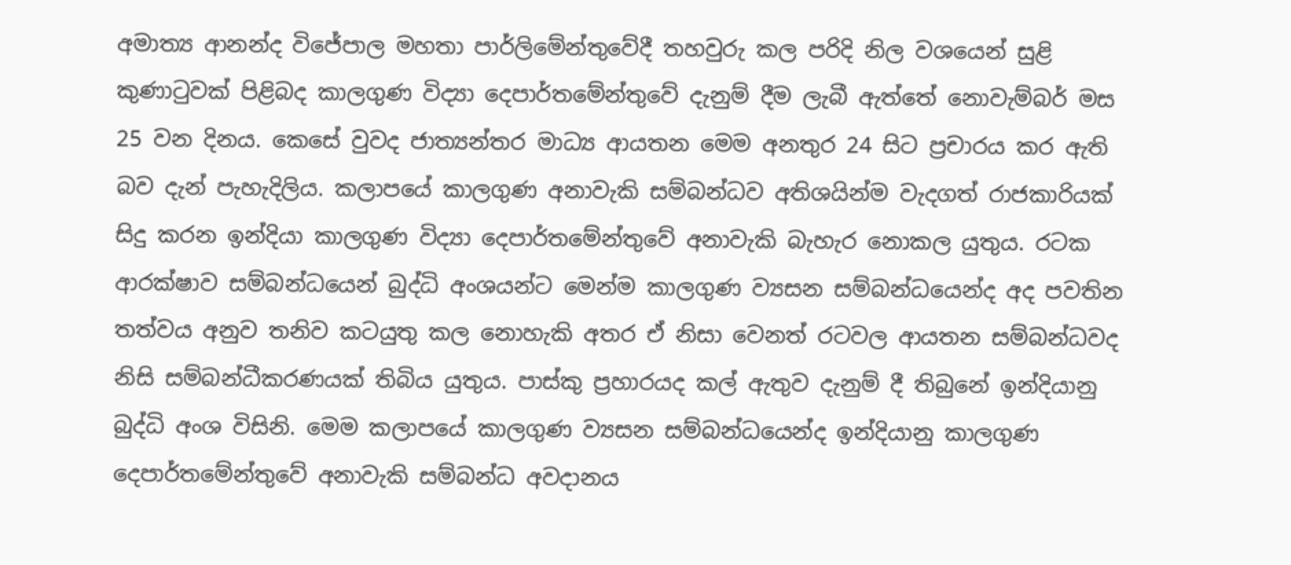අමාත්‍ය ආනන්ද විජේපාල මහතා පාර්ලිමේන්තුවේදී තහවුරු කල පරිදි නිල වශයෙන් සුළි කුණාටුවක් පිළිබද කාලගුණ විද්‍යා දෙපාර්තමේන්තුවේ දැනුම් දීම ලැබී ඇත්තේ නොවැම්බර් මස 25 වන දිනය. කෙසේ වුවද ජාත්‍යන්තර මාධ්‍ය ආයතන මෙම අනතුර 24 සිට ප්‍රචාරය කර ඇති බව දැන් පැහැදිලිය. කලාපයේ කාලගුණ අනාවැකි සම්බන්ධව අතිශයින්ම වැදගත් රාජකාරියක් සිදු කරන ඉන්දියා කාලගුණ විද්‍යා දෙපාර්තමේන්තුවේ අනාවැකි බැහැර නොකල යුතුය. රටක ආරක්ෂාව සම්බන්ධයෙන් බුද්ධි අංශයන්ට මෙන්ම කාලගුණ ව්‍යසන සම්බන්ධයෙන්ද අද පවතින තත්වය අනුව තනිව කටයුතු කල නොහැකි අතර ඒ නිසා වෙනත් රටවල ආයතන සම්බන්ධවද නිසි සම්බන්ධීකරණයක් තිබිය යුතුය. පාස්කු ප්‍රහාරයද කල් ඇතුව දැනුම් දී තිබුනේ ඉන්දියානු බුද්ධි අංශ විසිනි. මෙම කලාපයේ කාලගුණ ව්‍යසන සම්බන්ධයෙන්ද ඉන්දියානු කාලගුණ දෙපාර්තමේන්තුවේ අනාවැකි සම්බන්ධ අවදානය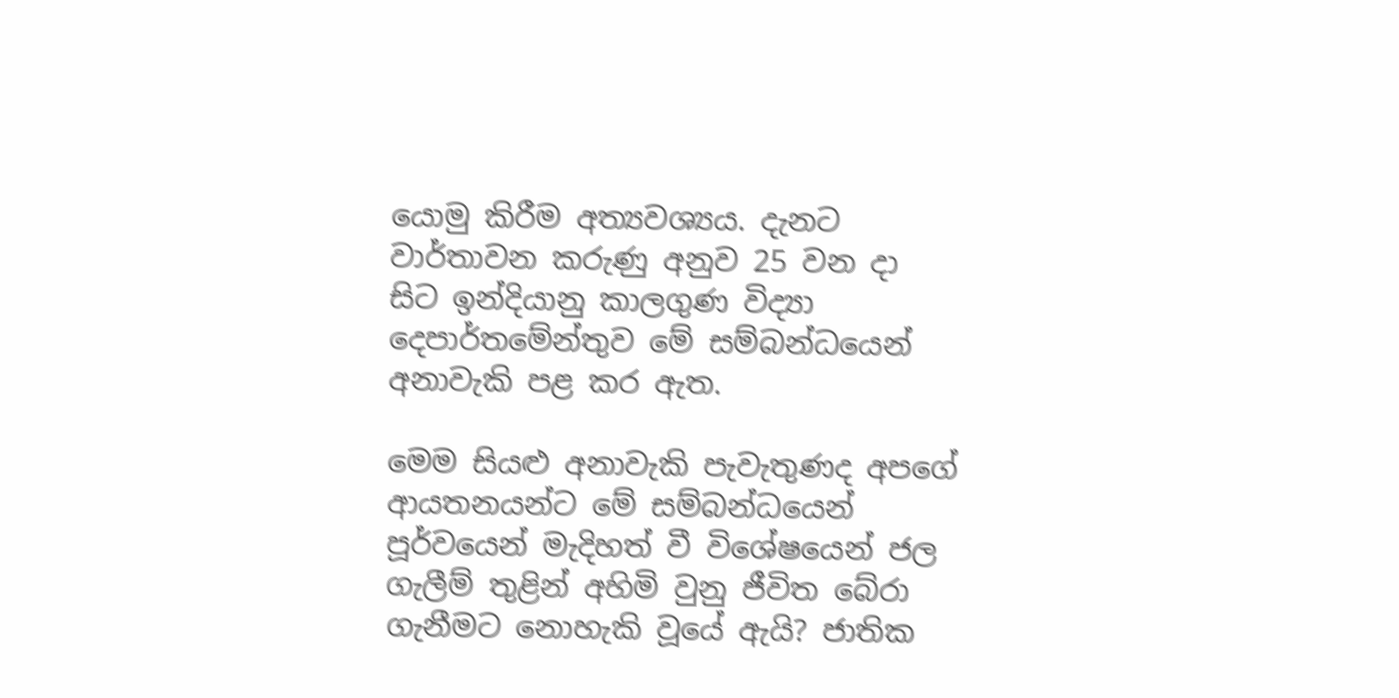යොමු කිරීම අත්‍යවශ්‍යය. දැනට වාර්තාවන කරුණු අනුව 25 වන දා සිට ඉන්දියානු කාලගුණ විද්‍යා දෙපාර්තමේන්තුව මේ සම්බන්ධයෙන් අනාවැකි පළ කර ඇත.

මෙම සියළු අනාවැකි පැවැතුණද අපගේ ආයතනයන්ට මේ සම්බන්ධයෙන් පූර්වයෙන් මැදිහත් වී විශේෂයෙන් ජල ගැලීම් තුළින් අහිමි වුනු ජීවිත බේරා ගැනීමට නොහැකි වූයේ ඇයි? ජාතික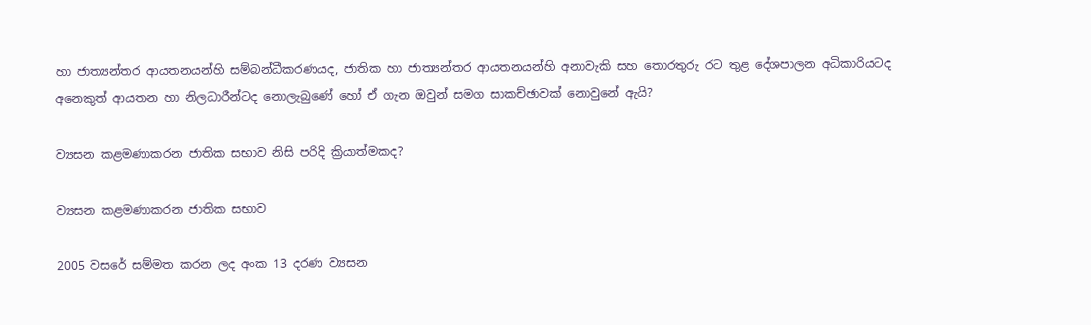හා ජාත්‍යන්තර ආයතනයන්හි සම්බන්ධීකරණයද, ජාතික හා ජාත්‍යන්තර ආයතනයන්හි අනාවැකි සහ තොරතුරු රට තුළ දේශපාලන අධිකාරියටද අනෙකුත් ආයතන හා නිලධාරීන්ටද නොලැබුණේ හෝ ඒ ගැන ඔවුන් සමග සාකච්ඡාවක් නොවුනේ ඇයි?

ව්‍යසන කළමණාකරන ජාතික සභාව නිසි පරිදි ක්‍රියාත්මකද?

ව්‍යසන කළමණාකරන ජාතික සභාව

2005 වසරේ සම්මත කරන ලද අංක 13 දරණ ව්‍යසන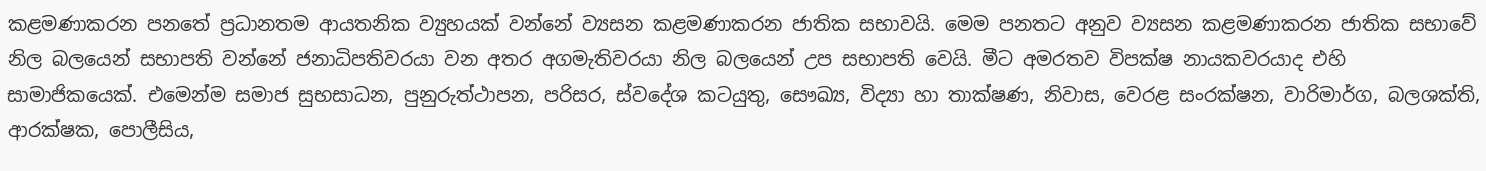කළමණාකරන පනතේ ප්‍රධානතම ආයතනික ව්‍යුහයක් වන්නේ ව්‍යසන කළමණාකරන ජාතික සභාවයි. මෙම පනතට අනුව ව්‍යසන කළමණාකරන ජාතික සභාවේ නිල බලයෙන් සභාපති වන්නේ ජනාධිපතිවරයා වන අතර අගමැතිවරයා නිල බලයෙන් උප සභාපති වෙයි. මීට අමරතව විපක්ෂ නායකවරයාද එහි සාමාජිකයෙක්. එමෙන්ම සමාජ සුභසාධන, පුනුරුත්ථාපන, පරිසර, ස්වදේශ කටයුතු, සෞඛ්‍ය, විද්‍යා හා තාක්ෂණ, නිවාස, වෙරළ සංරක්ෂන, වාරිමාර්ග, බලශක්ති, ආරක්ෂක, පොලීසිය,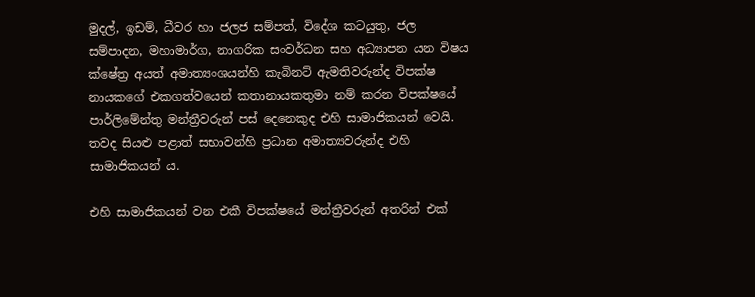මුදල්, ඉඩම්, ධීවර හා ජලජ සම්පත්, විදේශ කටයුතු, ජල සම්පාදන, මහාමාර්ග, නාගරික සංවර්ධන සහ අධ්‍යාපන යන විෂය ක්ෂේත්‍ර අයත් අමාත්‍යංශයන්හි කැබිනට් ඇමතිවරුන්ද විපක්ෂ නායකගේ එකගත්වයෙන් කතානායකතුමා නම් කරන විපක්ෂයේ පාර්ලිමේන්තු මන්ත්‍රීවරුන් පස් දෙනෙකුද එහි සාමාජිකයන් වෙයි. තවද සියළු පළාත් සභාවන්හි ප්‍රධාන අමාත්‍යවරුන්ද එහි සාමාජිකයන් ය.

එහි සාමාජිකයන් වන එකී විපක්ෂයේ මන්ත්‍රීවරුන් අතරින් එක්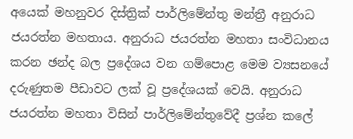අයෙක් මහනුවර දිස්ත්‍රික් පාර්ලිමේන්තු මන්ත්‍රී අනුරාධ ජයරත්න මහතාය. අනුරාධ ජයරත්න මහතා සංවිධානය කරන ඡන්ද බල ප්‍රදේශය වන ගම්පොළ මෙම ව්‍යසනයේ දරුණුතම පීඩාවට ලක් වූ ප්‍රදේශයක් වෙයි. අනුරාධ ජයරත්න මහතා විසින් පාර්ලිමේන්තුවේදී ප්‍රශ්න කලේ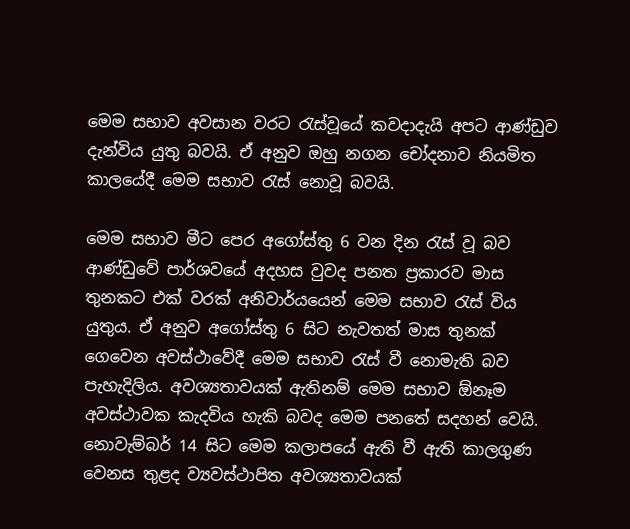මෙම සභාව අවසාන වරට රැස්වූයේ කවදාදැයි අපට ආණ්ඩුව දැන්විය යුතු බවයි. ඒ අනුව ඔහු නගන චෝදනාව නියමිත කාලයේදී මෙම සභාව රැස් නොවූ බවයි.

මෙම සභාව මීට පෙර අගෝස්තු 6 වන දින රැස් වූ බව ආණ්ඩුවේ පාර්ශවයේ අදහස වුවද පනත ප්‍රකාරව මාස තුනකට එක් වරක් අනිවාර්යයෙන් මෙම සභාව රැස් විය යුතුය. ඒ අනුව අගෝස්තු 6 සිට නැවතත් මාස තුනක් ගෙවෙන අවස්ථාවේදී මෙම සභාව රැස් වී නොමැති බව පැහැදිලිය. අවශ්‍යතාවයක් ඇතිනම් මෙම සභාව ඕනෑම අවස්ථාවක කැදවිය හැකි බවද මෙම පනතේ සදහන් වෙයි. නොවැම්බර් 14 සිට මෙම කලාපයේ ඇති වී ඇති කාලගුණ වෙනස තුළද ව්‍යවස්ථාපිත අවශ්‍යතාවයක්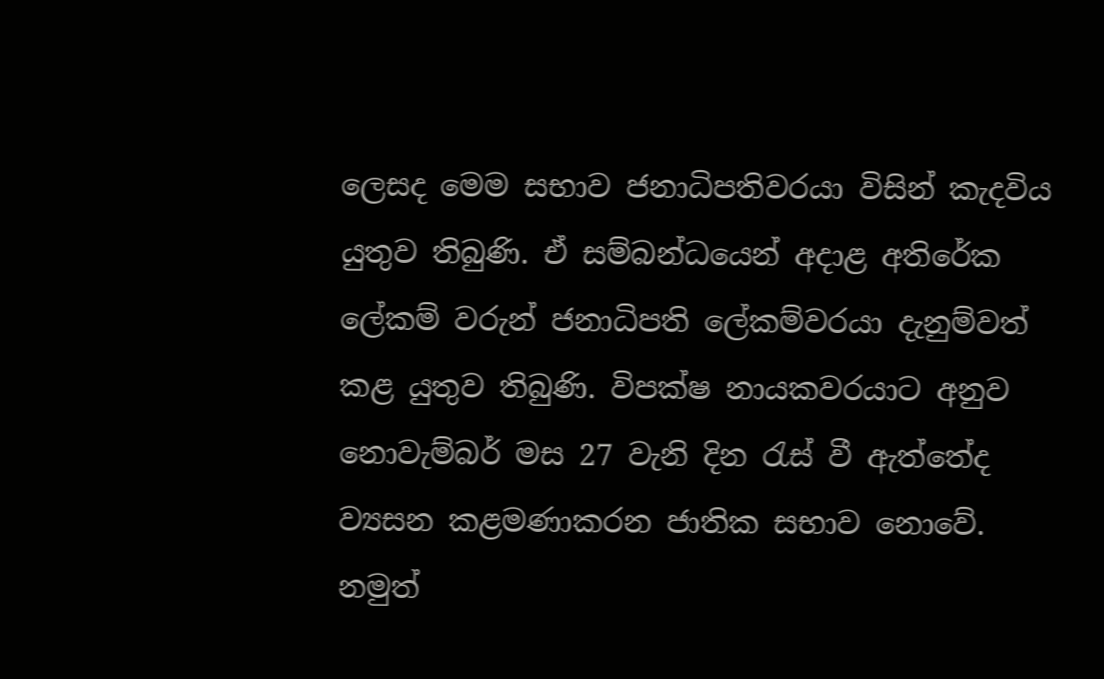ලෙසද මෙම සභාව ජනාධිපතිවරයා විසින් කැදවිය යුතුව තිබුණි. ඒ සම්බන්ධයෙන් අදාළ අතිරේක ලේකම් වරුන් ජනාධිපති ලේකම්වරයා දැනුම්වත් කළ යුතුව තිබුණි. විපක්ෂ නායකවරයාට අනුව නොවැම්බර් මස 27 වැනි දින රැස් වී ඇත්තේද ව්‍යසන කළමණාකරන ජාතික සභාව නොවේ. නමුත්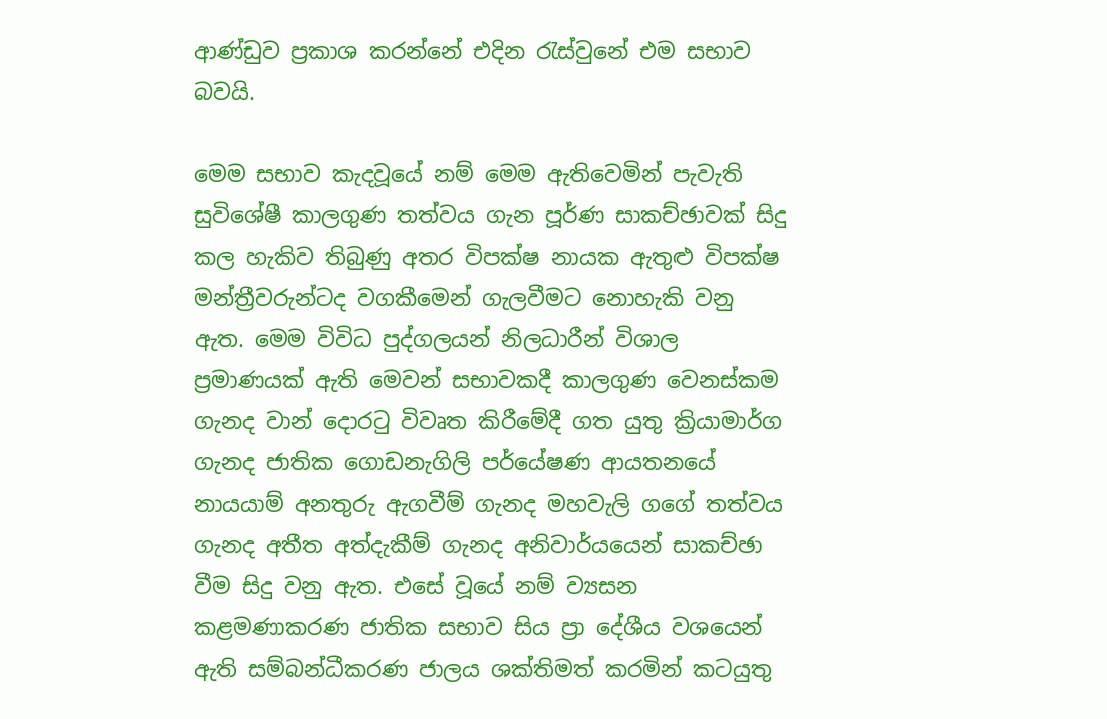ආණ්ඩුව ප්‍රකාශ කරන්නේ එදින රැස්වුනේ එම සභාව බවයි.

මෙම සභාව කැදවූයේ නම් මෙම ඇතිවෙමින් පැවැති සුවිශේෂී කාලගුණ තත්වය ගැන පූර්ණ සාකච්ඡාවක් සිදු කල හැකිව තිබුණු අතර විපක්ෂ නායක ඇතුළු විපක්ෂ මන්ත්‍රීවරුන්ටද වගකීමෙන් ගැලවීමට නොහැකි වනු ඇත. මෙම විවිධ පුද්ගලයන් නිලධාරීන් විශාල ප්‍රමාණයක් ඇති මෙවන් සභාවකදී කාලගුණ වෙනස්කම ගැනද වාන් දොරටු විවෘත කිරීමේදී ගත යුතු ක්‍රියාමාර්ග ගැනද ජාතික ගොඩනැගිලි පර්යේෂණ ආයතනයේ නායයාම් අනතුරු ඇගවීම් ගැනද මහවැලි ගගේ තත්වය ගැනද අතීත අත්දැකීම් ගැනද අනිවාර්යයෙන් සාකච්ඡා වීම සිදු වනු ඇත. එසේ වූයේ නම් ව්‍යසන කළමණාකරණ ජාතික සභාව සිය ප්‍රා දේශීය වශයෙන් ඇති සම්බන්ධීකරණ ජාලය ශක්තිමත් කරමින් කටයුතු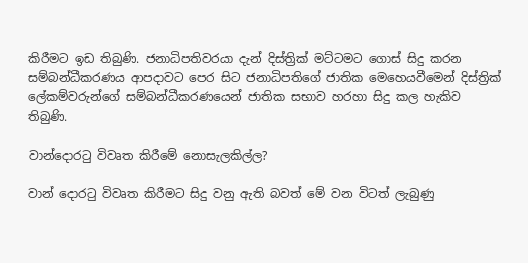කිරීමට ඉඩ තිබුණි. ජනාධිපතිවරයා දැන් දිස්ත්‍රික් මට්ටමට ගොස් සිදු කරන සම්බන්ධීකරණය ආපදාවට පෙර සිට ජනාධිපතිගේ ජාතික මෙහෙයවීමෙන් දිස්ත්‍රික් ලේකම්වරුන්ගේ සම්බන්ධීකරණයෙන් ජාතික සභාව හරහා සිදු කල හැකිව තිබුණි.

වාන්දොරටු විවෘත කිරීමේ නොසැලකිල්ල?

වාන් දොරටු විවෘත කිරීමට සිදු වනු ඇති බවත් මේ වන විටත් ලැබුණු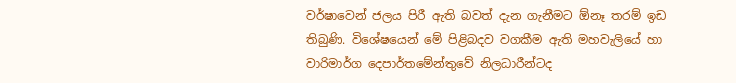වර්ෂාවෙන් ජලය පිරී ඇති බවත් දැන ගැනීමට ඕනෑ තරම් ඉඩ තිබුණි. විශේෂයෙන් මේ පිළිබදව වගකීම ඇති මහවැලියේ හා වාරිමාර්ග දෙපාර්තමේන්තුවේ නිලධාරීන්ටද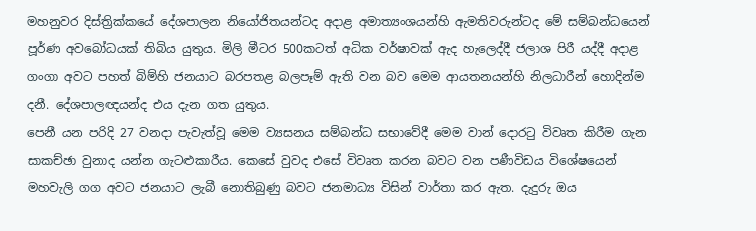මහනුවර දිස්ත්‍රික්කයේ දේශපාලන නියෝජිතයන්ටද අදාළ අමාත්‍යංශයන්හි ඇමතිවරුන්ටද මේ සම්බන්ධයෙන් පූර්ණ අවබෝධයක් තිබිය යුතුය. මිලි මීටර 500කටත් අධික වර්ෂාවක් ඇද හැලෙද්දී ජලාශ පිරී යද්දී අදාළ ගංගා අවට පහත් බිම්හි ජනයාට බරපතළ බලපෑම් ඇති වන බව මෙම ආයතනයන්හි නිලධාරීන් හොදින්ම දනී. දේශපාලඥයන්ද එය දැන ගත යුතුය.
පෙනී යන පරිදි 27 වනදා පැවැත්වූ මෙම ව්‍යසනය සම්බන්ධ සභාවේදී මෙම වාන් දොරටු විවෘත කිරීම ගැන සාකච්ඡා වුනාද යන්න ගැටළුකාරීය. කෙසේ වුවද එසේ විවෘත කරන බවට වන පණීවිඩය විශේෂයෙන් මහවැලි ගග අවට ජනයාට ලැබී නොතිබුණු බවට ජනමාධ්‍ය විසින් වාර්තා කර ඇත. දැදුරු ඔය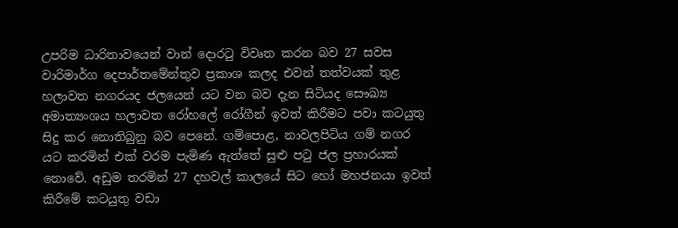උපරිම ධාරිතාවයෙන් වාන් දොරටු විවෘත කරන බව 27 සවස වාරිමාර්ග දෙපාර්තමේන්තුව ප්‍රකාශ කලද එවන් තත්වයක් තුළ හලාවත නගරයද ජලයෙන් යට වන බව දැන සිටියද සෞඛ්‍ය අමාත්‍යංශය හලාවත රෝහලේ රෝගීන් ඉවත් කිරීමට පවා කටයුතු සිදු කර නොතිබුනු බව පෙනේ. ගම්පොළ, නාවලපිටිය ගම් නගර යට කරමින් එක් වරම පැමිණ ඇත්තේ සුළු පටු ජල ප්‍රහාරයක් නොවේ. අඩුම තරමින් 27 දහවල් කාලයේ සිට හෝ මහජනයා ඉවත් කිරීමේ කටයුතු වඩා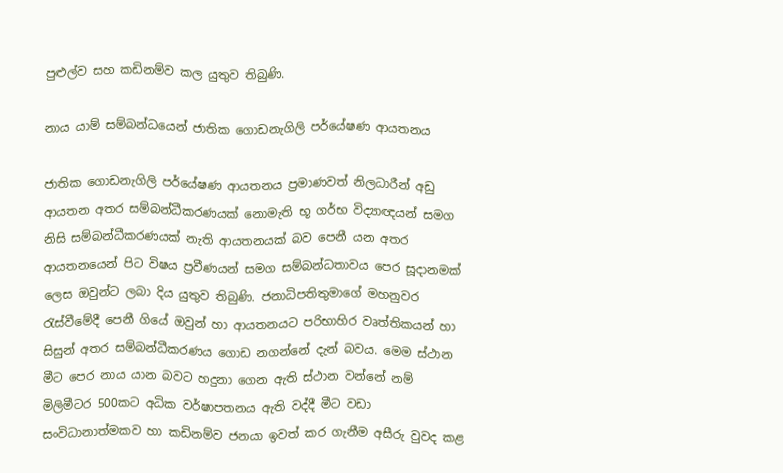පුළුල්ව සහ කඩිනම්ව කල යුතුව තිබුණි.

නාය යාම් සම්බන්ධයෙන් ජාතික ගොඩනැගිලි පර්යේෂණ ආයතනය

ජාතික ගොඩනැගිලි පර්යේෂණ ආයතනය ප්‍රමාණවත් නිලධාරීන් අඩු ආයතන අතර සම්බන්ධීකරණයක් නොමැති භූ ගර්භ විද්‍යාඥයන් සමග නිසි සම්බන්ධීකරණයක් නැති ආයතනයක් බව පෙනී යන අතර ආයතනයෙන් පිට විෂය ප්‍රවීණයන් සමග සම්බන්ධතාවය පෙර සූදානමක් ලෙස ඔවුන්ට ලබා දිය යුතුව තිබුණි. ජනාධිපතිතුමාගේ මහනුවර රැස්වීමේදී පෙනී ගියේ ඔවුන් හා ආයතනයට පරිභාහිර වෘත්තිකයන් හා සිසුන් අතර සම්බන්ධීකරණය ගොඩ නගන්නේ දැන් බවය. මෙම ස්ථාන මීට පෙර නාය යාන බවට හදුනා ගෙන ඇති ස්ථාන වන්නේ නම් මිලිමීටර 500කට අධික වර්ෂාපතනය ඇති වද්දී මීට වඩා සංවිධානාත්මකව හා කඩිනම්ව ජනයා ඉවත් කර ගැනීම අසීරු වුවද කළ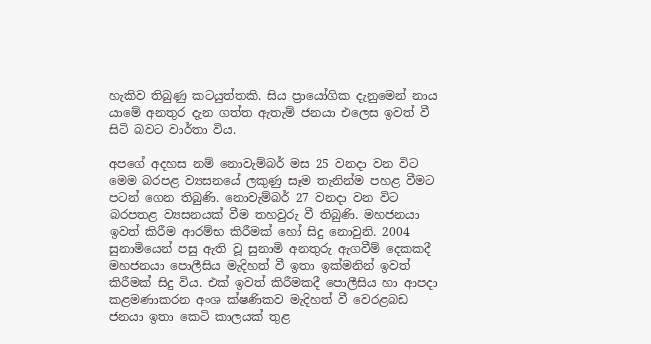හැකිව තිබුණු කටයුත්තකි. සිය ප්‍රායෝගික දැනුමෙන් නාය යාමේ අනතුර දැන ගත්ත ඇතැම් ජනයා එලෙස ඉවත් වී සිටි බවට වාර්තා විය.

අපගේ අදහස නම් නොවැම්බර් මස 25 වනදා වන විට මෙම බරපළ ව්‍යසනයේ ලකුණු සෑම තැනින්ම පහළ වීමට පටන් ගෙන තිබුණි. නොවැම්බර් 27 වනදා වන විට බරපතළ ව්‍යසනයක් වීම තහවුරු වී තිබුණි. මහජනයා ඉවත් කිරීම ආරම්භ කිරීමක් හෝ සිදු නොවුනි. 2004 සුනාමියෙන් පසු ඇති වූ සුනාමි අනතුරු ඇගවීම් දෙකකදී මහජනයා පොලීසිය මැදිහත් වී ඉතා ඉක්මනින් ඉවත් කිරීමක් සිදු විය. එක් ඉවත් කිරීමකදී පොලීසිය හා ආපදා කළමණාකරන අංශ ක්ෂණිකව මැදිහත් වී වෙරළබඩ ජනයා ඉතා කෙටි කාලයක් තුළ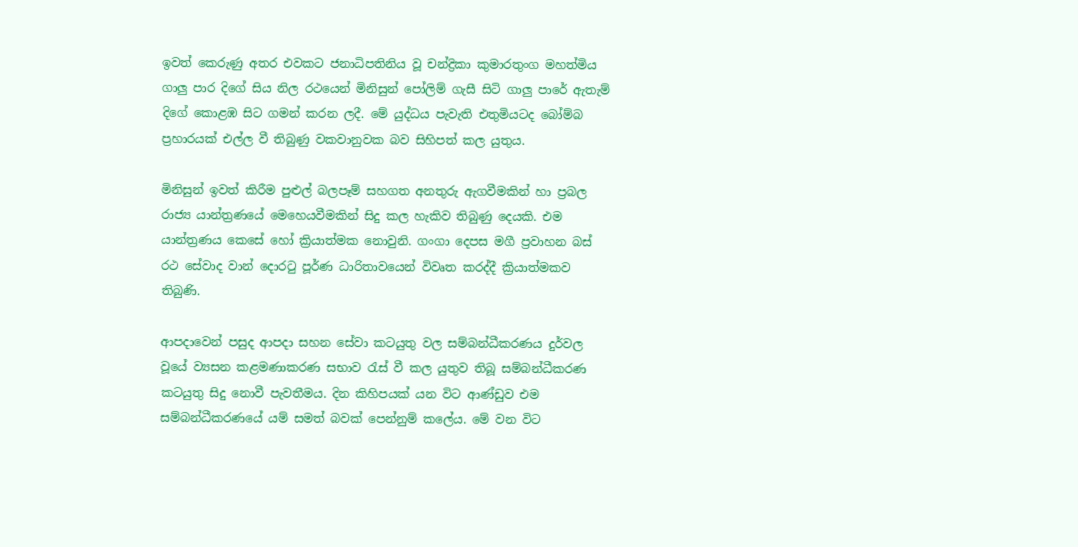ඉවත් කෙරුණු අතර එවකට ජනාධිපතිනිය වූ චන්ද්‍රිකා කුමාරතුංග මහත්මිය ගාලු පාර දිගේ සිය නිල රථයෙන් මිනිසුන් පෝලිම් ගැසී සිටි ගාලු පාරේ ඇතැම් දිගේ කොළඹ සිට ගමන් කරන ලදී. මේ යුද්ධය පැවැති එතුමියටද බෝම්බ ප්‍රහාරයක් එල්ල වී තිබුණු වකවානුවක බව සිහිපත් කල යුතුය.

මිනිසුන් ඉවත් කිරීම පුළුල් බලපෑම් සහගත අනතුරු ඇගවීමකින් හා ප්‍රබල රාජ්‍ය යාන්ත්‍රණයේ මෙහෙයවීමකින් සිදු කල හැකිව තිබුණු දෙයකි. එම යාන්ත්‍රණය කෙසේ හෝ ක්‍රියාත්මක නොවුනි. ගංගා දෙපස මගී ප්‍රවාහන බස් රථ සේවාද වාන් දොරටු පූර්ණ ධාරිතාවයෙන් විවෘත කරද්දී ක්‍රියාත්මකව තිබුණි.

ආපදාවෙන් පසුද ආපදා සහන සේවා කටයුතු වල සම්බන්ධීකරණය දුර්වල වූයේ ව්‍යසන කළමණාකරණ සභාව රැස් වී කල යුතුව තිබූ සම්බන්ධීකරණ කටයුතු සිදු නොවී පැවතීමය. දින කිහිපයක් යන විට ආණ්ඩුව එම සම්බන්ධීකරණයේ යම් සමත් බවක් පෙන්නුම් කලේය. මේ වන විට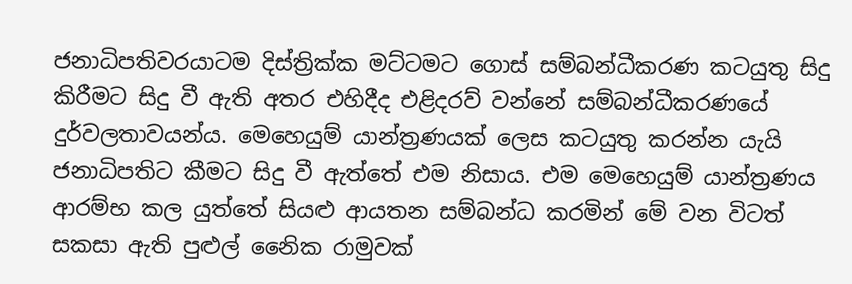ජනාධිපතිවරයාටම දිස්ත්‍රික්ක මට්ටමට ගොස් සම්බන්ධීකරණ කටයුතු සිදු කිරීමට සිදු වී ඇති අතර එහිදීද එළිදරව් වන්නේ සම්බන්ධීකරණයේ දුර්වලතාවයන්ය. මෙහෙයුම් යාන්ත්‍රණයක් ලෙස කටයුතු කරන්න යැයි ජනාධිපතිට කීමට සිදු වී ඇත්තේ එම නිසාය. එම මෙහෙයුම් යාන්ත්‍රණය ආරම්භ කල යුත්තේ සියළු ආයතන සම්බන්ධ කරමින් මේ වන විටත් සකසා ඇති පුළුල් නෛික රාමුවක්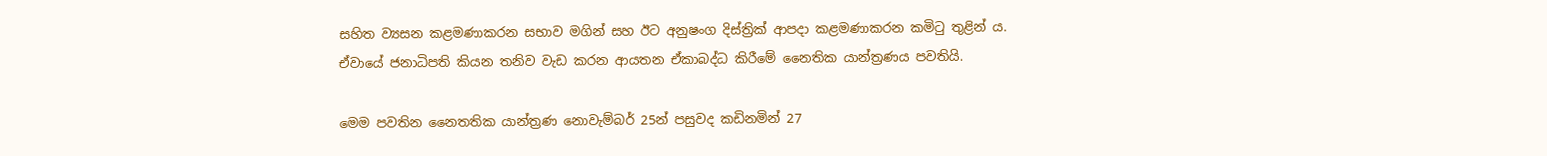සහිත ව්‍යසන කළමණාකරන සභාව මගින් සහ ඊට අනුෂංග දිස්ත්‍රික් ආපදා කළමණාකරන කමිටු තුළින් ය. ඒවායේ ජනාධිපති කියන තනිව වැඩ කරන ආයතන ඒකාබද්ධ කිරීමේ නෛතික යාන්ත්‍රණය පවතියි.

මෙම පවතින නෛතතික යාන්ත්‍රණ නොවැම්බර් 25න් පසුවද කඩිනමින් 27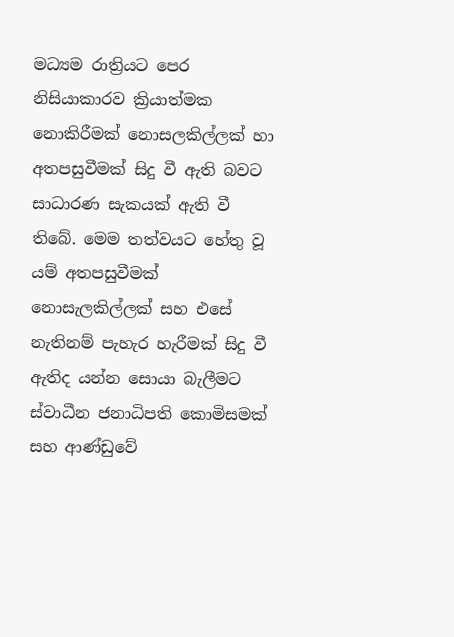මධ්‍යම රාත්‍රියට පෙර නිසියාකාරව ක්‍රියාත්මක නොකිරීමක් නොසලකිල්ලක් හා අතපසුවීමක් සිදු වී ඇති බවට සාධාරණ සැකයක් ඇති වී තිබේ. මෙම තත්වයට හේතු වූ යම් අතපසුවීමක් නොසැලකිල්ලක් සහ එසේ නැතිනම් පැහැර හැරීමක් සිදු වී ඇතිද යන්න සොයා බැලීමට ස්වාධීන ජනාධිපති කොමිසමක් සහ ආණ්ඩුවේ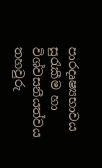පාරදෘෂ්‍යභාවය සුරැකීම හා විශ්වසනීයත්වය තහවුරු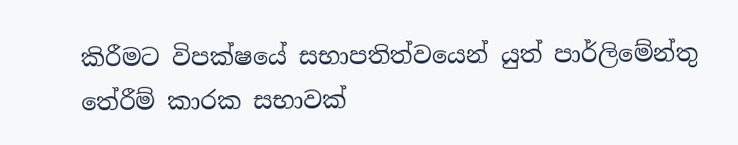කිරීමට විපක්ෂයේ සභාපතිත්වයෙන් යුත් පාර්ලිමේන්තු තේරීම් කාරක සභාවක්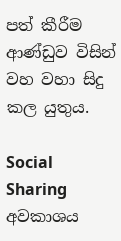පත් කීරීම ආණ්ඩුව විසින් වහ වහා සිදු කල යුතුය.

Social Sharing
අවකාශය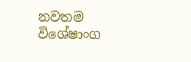නවතම විශේෂාංග